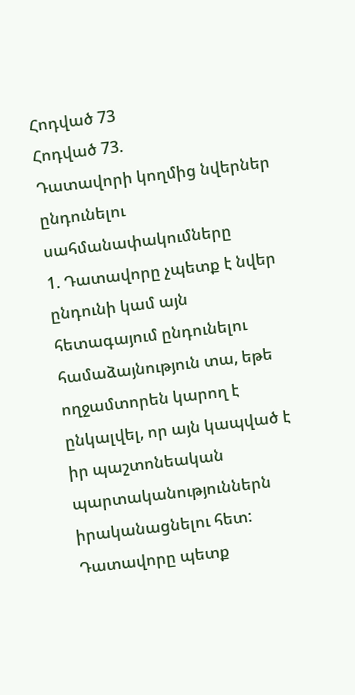Հոդված 73
Հոդված 73.
Դատավորի կողմից նվերներ ընդունելու սահմանափակումները
1. Դատավորը չպետք է նվեր ընդունի կամ այն հետագայում ընդունելու համաձայնություն տա, եթե ողջամտորեն կարող է ընկալվել, որ այն կապված է իր պաշտոնեական պարտականություններն իրականացնելու հետ: Դատավորը պետք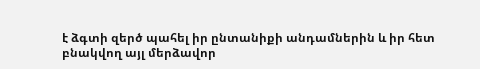է ձգտի զերծ պահել իր ընտանիքի անդամներին և իր հետ բնակվող այլ մերձավոր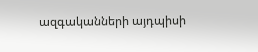ազգականների այդպիսի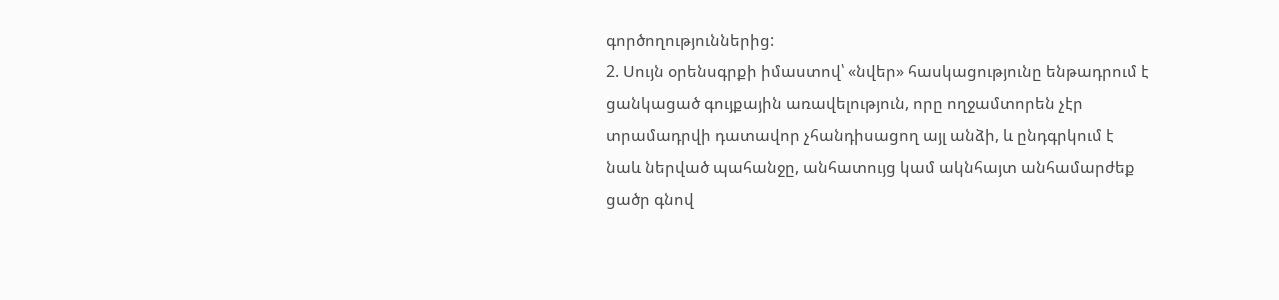գործողություններից:
2. Սույն օրենսգրքի իմաստով՝ «նվեր» հասկացությունը ենթադրում է ցանկացած գույքային առավելություն, որը ողջամտորեն չէր տրամադրվի դատավոր չհանդիսացող այլ անձի, և ընդգրկում է նաև ներված պահանջը, անհատույց կամ ակնհայտ անհամարժեք ցածր գնով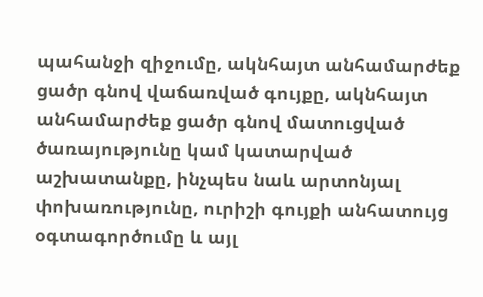պահանջի զիջումը, ակնհայտ անհամարժեք ցածր գնով վաճառված գույքը, ակնհայտ անհամարժեք ցածր գնով մատուցված ծառայությունը կամ կատարված աշխատանքը, ինչպես նաև արտոնյալ փոխառությունը, ուրիշի գույքի անհատույց օգտագործումը և այլ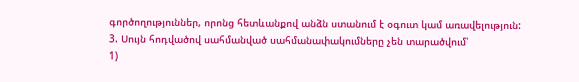գործողություններ, որոնց հետևանքով անձն ստանում է օգուտ կամ առավելություն:
3. Սույն հոդվածով սահմանված սահմանափակումները չեն տարածվում՝
1)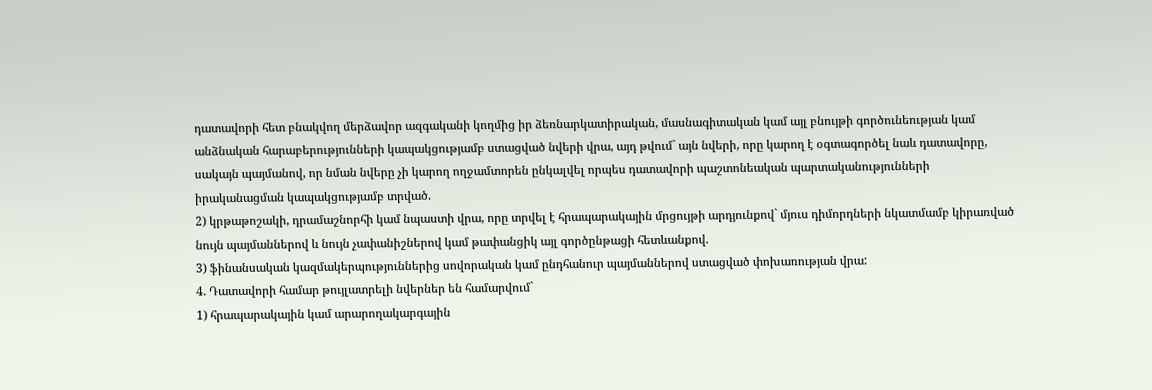դատավորի հետ բնակվող մերձավոր ազգականի կողմից իր ձեռնարկատիրական, մասնագիտական կամ այլ բնույթի գործունեության կամ անձնական հարաբերությունների կապակցությամբ ստացված նվերի վրա, այդ թվում` այն նվերի, որը կարող է օգտագործել նաև դատավորը, սակայն պայմանով, որ նման նվերը չի կարող ողջամտորեն ընկալվել որպես դատավորի պաշտոնեական պարտականությունների իրականացման կապակցությամբ տրված.
2) կրթաթոշակի, դրամաշնորհի կամ նպաստի վրա, որը տրվել է հրապարակային մրցույթի արդյունքով` մյուս դիմորդների նկատմամբ կիրառված նույն պայմաններով և նույն չափանիշներով կամ թափանցիկ այլ գործընթացի հետևանքով.
3) ֆինանսական կազմակերպություններից սովորական կամ ընդհանուր պայմաններով ստացված փոխառության վրա:
4. Դատավորի համար թույլատրելի նվերներ են համարվում`
1) հրապարակային կամ արարողակարգային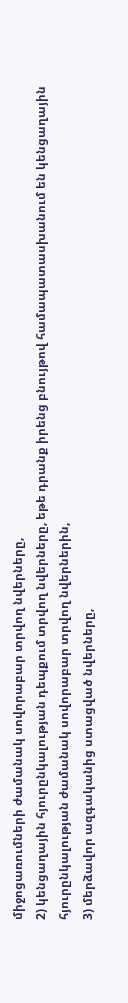միջոցառումների ժամանակ սովորաբար տրվող նվերները,
2) կենցաղային հյուրընկալության դեպքում տրվող նվերները, եթե դրանք իրենց բնույթով համապատասխանում են կենցաղային հյուրընկալության ժամանակ սովորաբար տրվող նվերներին,
3) մերձավոր ազգականից ստացված նվերները,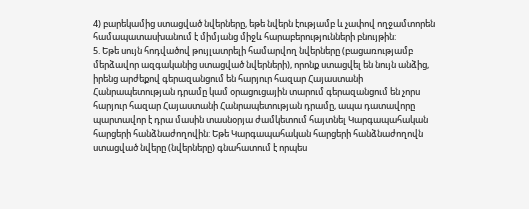4) բարեկամից ստացված նվերները, եթե նվերն էությամբ և չափով ողջամտորեն համապատասխանում է միմյանց միջև հարաբերությունների բնույթին:
5. Եթե սույն հոդվածով թույլատրելի համարվող նվերները (բացառությամբ մերձավոր ազգականից ստացված նվերների), որոնք ստացվել են նույն անձից, իրենց արժեքով գերազանցում են հարյուր հազար Հայաստանի Հանրապետության դրամը կամ օրացուցային տարում գերազանցում են չորս հարյուր հազար Հայաստանի Հանրապետության դրամը, ապա դատավորը պարտավոր է դրա մասին տասնօրյա ժամկետում հայտնել Կարգապահական հարցերի հանձնաժողովին: Եթե Կարգապահական հարցերի հանձնաժողովն ստացված նվերը (նվերները) գնահատում է որպես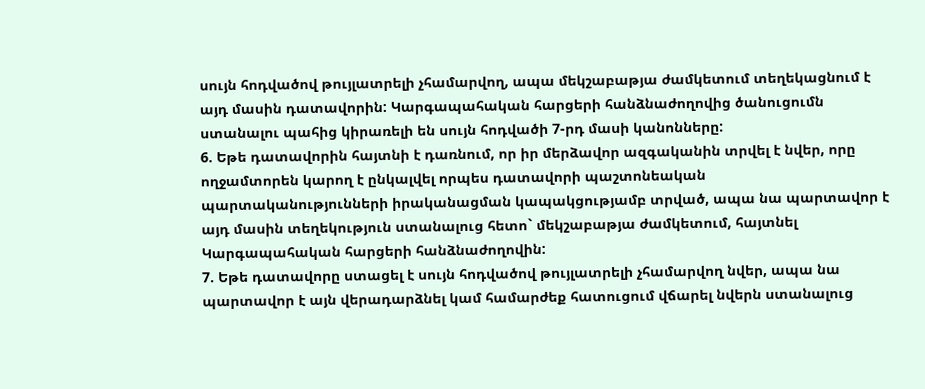սույն հոդվածով թույլատրելի չհամարվող, ապա մեկշաբաթյա ժամկետում տեղեկացնում է այդ մասին դատավորին: Կարգապահական հարցերի հանձնաժողովից ծանուցումն ստանալու պահից կիրառելի են սույն հոդվածի 7-րդ մասի կանոնները:
6. Եթե դատավորին հայտնի է դառնում, որ իր մերձավոր ազգականին տրվել է նվեր, որը ողջամտորեն կարող է ընկալվել որպես դատավորի պաշտոնեական պարտականությունների իրականացման կապակցությամբ տրված, ապա նա պարտավոր է այդ մասին տեղեկություն ստանալուց հետո` մեկշաբաթյա ժամկետում, հայտնել Կարգապահական հարցերի հանձնաժողովին:
7. Եթե դատավորը ստացել է սույն հոդվածով թույլատրելի չհամարվող նվեր, ապա նա պարտավոր է այն վերադարձնել կամ համարժեք հատուցում վճարել նվերն ստանալուց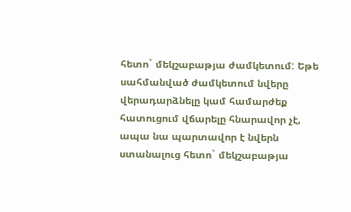հետո` մեկշաբաթյա ժամկետում: Եթե սահմանված ժամկետում նվերը վերադարձնելը կամ համարժեք հատուցում վճարելը հնարավոր չէ, ապա նա պարտավոր է նվերն ստանալուց հետո` մեկշաբաթյա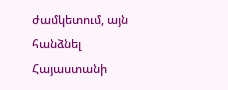ժամկետում, այն հանձնել Հայաստանի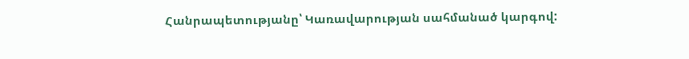Հանրապետությանը՝ Կառավարության սահմանած կարգով: